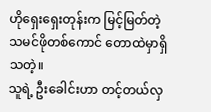ဟိုရှေးရှေးတုန်းက မြင့်မြတ်တဲ့ သမင်ဖိုတစ်ကောင် တောထဲမှာရှိသတဲ့။
သူရဲ့ ဦးခေါင်းဟာ တင့်တယ်လှ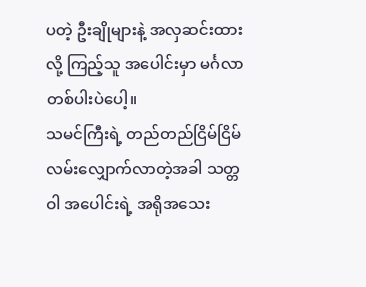ပတဲ့ ဦးချိုများနဲ့ အလှဆင်းထားလို့ ကြည့်သူ အပေါင်းမှာ မင်္ဂလာတစ်ပါးပဲပေါ့။
သမင်ကြီးရဲ့ တည်တည်ငြိမ်ငြိမ် လမ်းလျှောက်လာတဲ့အခါ သတ္တဝါ အပေါင်းရဲ့ အရိုအသေး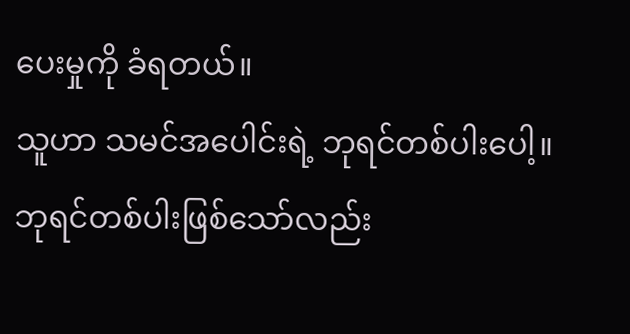ပေးမှုကို ခံရတယ်။
သူဟာ သမင်အပေါင်းရဲ့ ဘုရင်တစ်ပါးပေါ့။
ဘုရင်တစ်ပါးဖြစ်သော်လည်း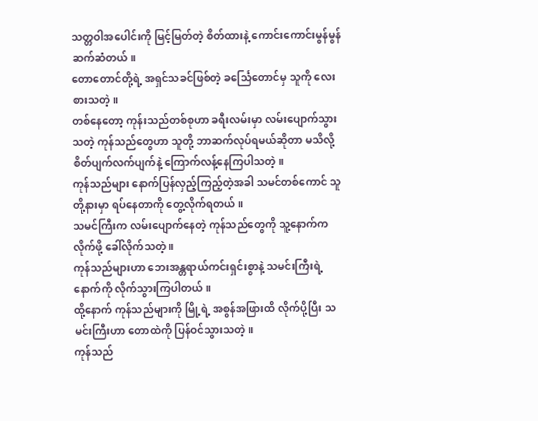သတ္တဝါအပေါင်းကို မြင့်မြတ်တဲ့ စိတ်ထားနဲ့ ကောင်းကောင်းမွန်မွန် ဆက်ဆံတယ်။
တောတောင်တို့ရဲ့ အရှင်သခင်ဖြစ်တဲ့ ခင်္သြေတောင်မှ သူကို လေးစားသတဲ့။
တစ်နေတော့ ကုန်းသည်တစ်စုဟာ ခရီးလမ်းမှာ လမ်းပျောက်သွားသတဲ့ ကုန်သည်တွေဟာ သူတို့ ဘာဆက်လုပ်ရမယ်ဆိုတာ မသိလို့ စိတ်ပျက်လက်ပျက်နဲ့ ကြောက်လန့်နေကြပါသတဲ့။
ကုန်သည်များ နောက်ပြန်လှည့်ကြည့်တဲ့အခါ သမင်တစ်ကောင် သူတို့နားမှာ ရပ်နေတာကို တွေ့လိုက်ရတယ်။
သမင်ကြီးက လမ်းပျောက်နေတဲ့ ကုန်သည်တွေကို သူ့နောက်က လိုက်ဖို့ ခေါ်လိုက်သတဲ့ ။
ကုန်သည်များဟာ ဘေးအန္တရာယ်ကင်းရှင်းစွာနဲ့ သမင်းကြီးရဲ့နောက်ကို လိုက်သွားကြပါတယ်။
ထို့နောက် ကုန်သည်များကို မြို့ရဲ့ အစွန်အဖြားထိ လိုက်ပို့ပြီး သမင်းကြီးဟာ တောထဲကို ပြန်ဝင်သွားသတဲ့။
ကုန်သည်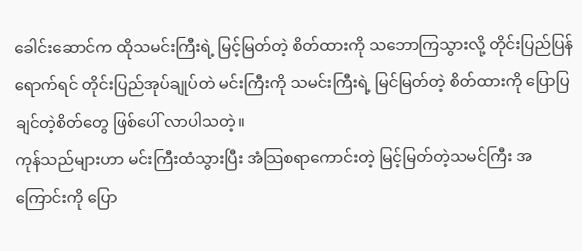ခေါင်းဆောင်က ထိုသမင်းကြီးရဲ့ မြင့်မြတ်တဲ့ စိတ်ထားကို သဘောကြသွားလို့ တိုင်းပြည်ပြန်ရောက်ရင် တိုင်းပြည်အုပ်ချုပ်တဲ မင်းကြီးကို သမင်းကြီးရဲ့ မြင်မြတ်တဲ့ စိတ်ထားကို ပြောပြချင်တဲ့စိတ်တွေ ဖြစ်ပေါ် လာပါသတဲ့။
ကုန်သည်များဟာ မင်းကြီးထံသွားပြီး အံသြစရာကောင်းတဲ့ မြင့်မြတ်တဲ့သမင်ကြီး အကြောင်းကို ပြော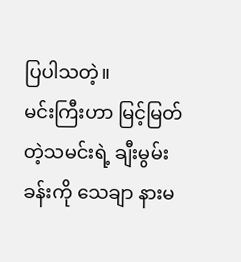ပြပါသတဲ့။
မင်းကြီးဟာ မြင့်မြတ်တဲ့သမင်းရဲ့ ချီးမွမ်းခန်းကို သေချာ နားမ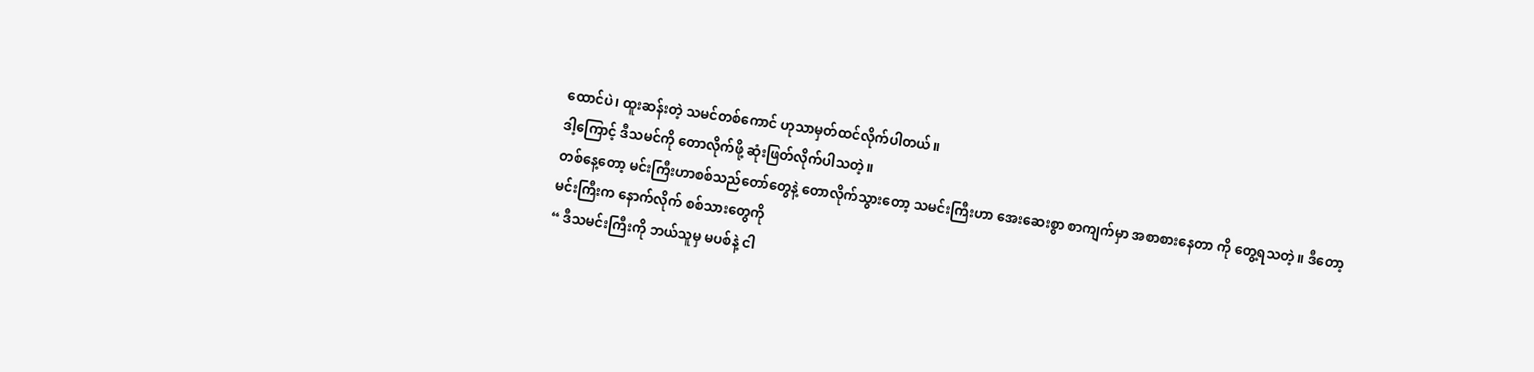ထောင်ပဲ၊ ထူးဆန်းတဲ့ သမင်တစ်ကောင် ဟုသာမှတ်ထင်လိုက်ပါတယ်။
ဒါ့ကြောင့် ဒီသမင်ကို တောလိုက်ဖို့ ဆုံးဖြတ်လိုက်ပါသတဲ့။
တစ်နေ့တော့ မင်းကြီးဟာစစ်သည်တော်တွေနဲ့ တောလိုက်သွားတော့ သမင်းကြီးဟာ အေးဆေးစွာ စာကျက်မှာ အစာစားနေတာ ကို တွေ့ရသတဲ့။ ဒီတော့ မင်းကြီးက နောက်လိုက် စစ်သားတွေကို
“ ဒီသမင်းကြီးကို ဘယ်သူမှ မပစ်နဲ့ ငါ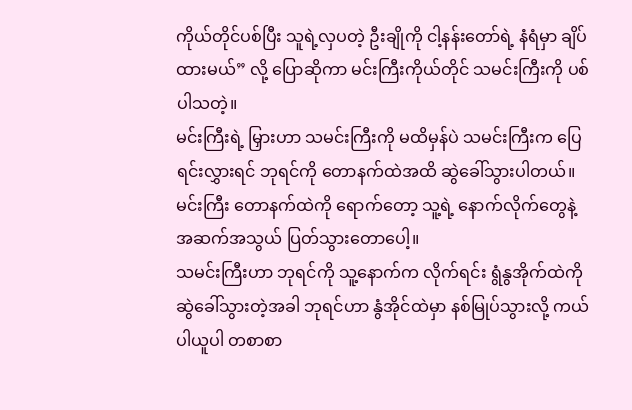ကိုယ်တိုင်ပစ်ပြီး သူရဲ့လှပတဲ့ ဦးချိုကို ငါ့နန်းတော်ရဲ့ နံရံမှာ ချိပ်ထားမယ်” လို့ ပြောဆိုကာ မင်းကြီးကိုယ်တိုင် သမင်းကြီးကို ပစ်ပါသတဲ့။
မင်းကြီးရဲ့ မြှားဟာ သမင်းကြီးကို မထိမှန်ပဲ သမင်းကြီးက ပြေရင်းလွှားရင် ဘုရင်ကို တောနက်ထဲအထိ ဆွဲခေါ်သွားပါတယ်။
မင်းကြီး တောနက်ထဲကို ရောက်တော့ သူ့ရဲ့ နောက်လိုက်တွေနဲ့ အဆက်အသွယ် ပြတ်သွားတောပေါ့။
သမင်းကြီးဟာ ဘုရင်ကို သူ့နောက်က လိုက်ရင်း ရွံနွအိုက်ထဲကို ဆွဲခေါ်သွားတဲ့အခါ ဘုရင်ဟာ နွံအိုင်ထဲမှာ နစ်မြုပ်သွားလို့ ကယ်ပါယူပါ တစာစာ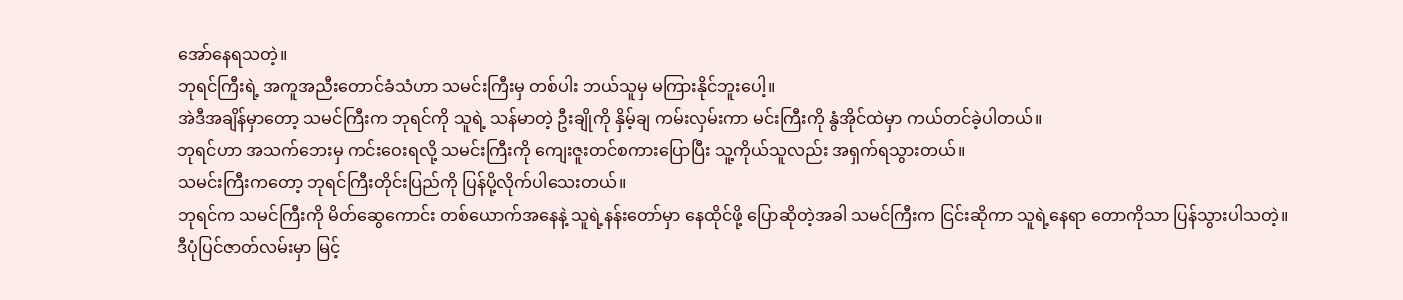အော်နေရသတဲ့။
ဘုရင်ကြီးရဲ့ အကူအညီးတောင်ခံသံဟာ သမင်းကြီးမှ တစ်ပါး ဘယ်သူမှ မကြားနိုင်ဘူးပေါ့။
အဲဒီအချိန်မှာတော့ သမင်ကြီးက ဘုရင်ကို သူရဲ့ သန်မာတဲ့ ဦးချိုကို နှိမ့်ချ ကမ်းလှမ်းကာ မင်းကြီးကို နွံအိုင်ထဲမှာ ကယ်တင်ခဲ့ပါတယ်။
ဘုရင်ဟာ အသက်ဘေးမှ ကင်းဝေးရလို့ သမင်းကြီးကို ကျေးဇူးတင်စကားပြောပြီး သူ့ကိုယ်သူလည်း အရှက်ရသွားတယ်။
သမင်းကြီးကတော့ ဘုရင်ကြီးတိုင်းပြည်ကို ပြန်ပို့လိုက်ပါသေးတယ်။
ဘုရင်က သမင်ကြီးကို မိတ်ဆွေကောင်း တစ်ယောက်အနေနဲ့ သူရဲ့နန်းတော်မှာ နေထိုင်ဖို့ ပြောဆိုတဲ့အခါ သမင်ကြီးက ငြင်းဆိုကာ သူရဲ့နေရာ တောကိုသာ ပြန်သွားပါသတဲ့။
ဒီပုံပြင်ဇာတ်လမ်းမှာ မြင့်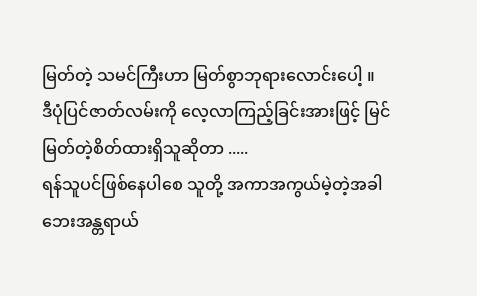မြတ်တဲ့ သမင်ကြီးဟာ မြတ်စွာဘုရားလောင်းပေါ့ ။
ဒီပုံပြင်ဇာတ်လမ်းကို လေ့လာကြည့်ခြင်းအားဖြင့် မြင်မြတ်တဲ့စိတ်ထားရှိသူဆိုတာ .....
ရန်သူပင်ဖြစ်နေပါစေ သူတို့ အကာအကွယ်မဲ့တဲ့အခါ ဘေးအန္တရာယ်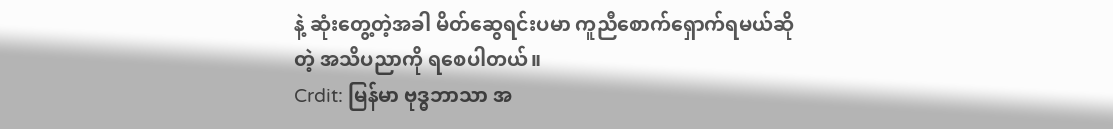နဲ့ ဆုံးတွေ့တဲ့အခါ မိတ်ဆွေရင်းပမာ ကူညီစောက်ရှောက်ရမယ်ဆိုတဲ့ အသိပညာကို ရစေပါတယ်။
Crdit: မြန်မာ ဗုဒ္ဓဘာသာ အ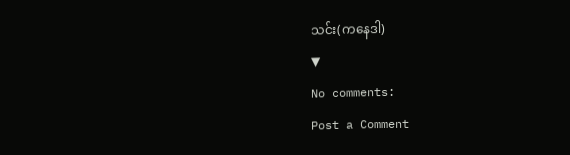သင်း(ကနေဒါ)
▼
No comments:
Post a Comment